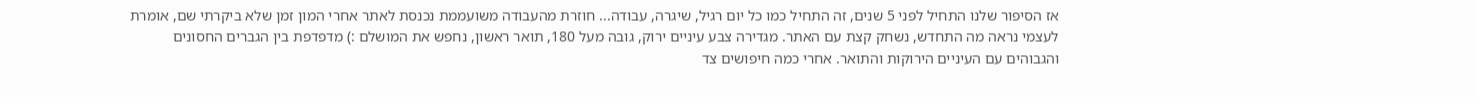אז הסיפור שלנו התחיל לפני 5 שנים, זה התחיל כמו כל יום רגיל, שיגרה, עבודה... חוזרת מהעבודה משועממת נכנסת לאתר אחרי המון זמן שלא ביקרתי שם, אומרת לעצמי נראה מה התחדש, נשחק קצת עם האתר. מגדירה צבע עיניים ירוק, גובה מעל 180, תואר ראשון, נחפש את המושלם :) מדפדפת בין הגברים החסונים והגבוהים עם העיניים הירוקות והתואר. אחרי כמה חיפושים צד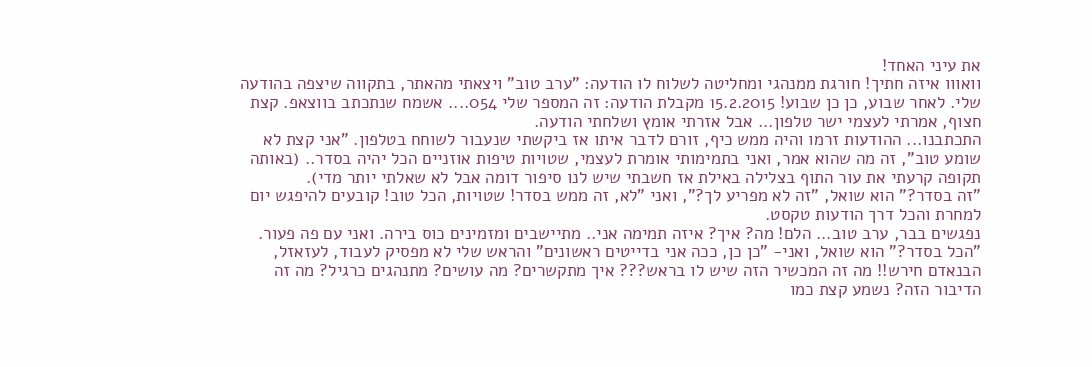את עיני האחד!
וואווו איזה חתיך! חורגת ממנהגי ומחליטה לשלוח לו הודעה: "ערב טוב" ויצאתי מהאתר, בתקווה שיצפה בהודעה שלי. לאחר שבוע, כן כן שבוע! 15.2.2015 מקבלת הודעה: זה המספר שלי 054.... אשמח שנתכתב בווצאפ. קצת חצוף, אמרתי לעצמי ישר טלפון... אבל אזרתי אומץ ושלחתי הודעה.
התכתבנו... ההודעות זרמו והיה ממש כיף, זורם לדבר איתו אז ביקשתי שנעבור לשוחח בטלפון. "אני קצת לא שומע טוב", זה מה שהוא אמר, ואני בתמימותי אומרת לעצמי, שטויות טיפות אוזניים הכל יהיה בסדר.. (באותה תקופה קרעתי את עור התוף בצלילה באילת אז חשבתי שיש לנו סיפור דומה אבל לא שאלתי יותר מדי).
"זה בסדר?" הוא שואל, "זה לא מפריע לך?", ואני "לא, זה ממש בסדר! שטויות, הכל טוב! קובעים להיפגש יום למחרת והכל דרך הודעות טקסט.
נפגשים בבר, ערב טוב... הלם! מה? איך? איזה תמימה אני.. מתיישבים ומזמינים כוס בירה. ואני עם פה פעור. "הכל בסדר?" הוא שואל, ואני- "כן כן, ככה אני בדייטים ראשונים" והראש שלי לא מפסיק לעבוד, לעזאזל, הבנאדם חירש!! מה זה המכשיר הזה שיש לו בראש??? איך מתקשרים? מה עושים? מתנהגים כרגיל? מה זה הדיבור הזה? נשמע קצת כמו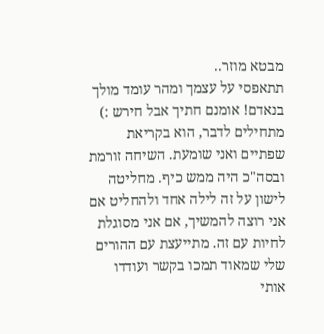מבטא מוזר..
תתאפסי על עצמך ומהר עומד מולך בנאדם! אומנם חתיך אבל חירש :) מתחילים לדבר, הוא בקריאת שפתיים ואני שומעת. השיחה זורמת ובסה"כ היה ממש כיף. מחליטה לישון על זה לילה אחד ולהחליט אם אני רוצה להמשיך, אם אני מסוגלת לחיות עם זה. מתייעצת עם ההורים שלי שמאוד תמכו בקשר ועודדו אותי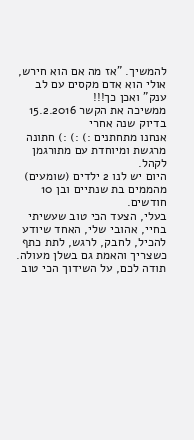להמשיך. "אז מה אם הוא חירש, אולי הוא אדם מקסים עם לב ענק" ואכן כך!!!
ממשיכה את הקשר 15.2.2016 בדיוק שנה אחרי
אנחנו מתחתנים :) :) :) חתונה מרגשת ומיוחדת עם מתורגמן לקהל.
היום יש לנו 2 ילדים (שומעים) מהממים בת שנתיים ובן 10 חודשים.
בעלי, הצעד הכי טוב שעשיתי בחיי, אהובי שלי, האחד שיודע להכיל, לחבק, לרגש, לתת כתף כשצריך והאמת גם בשלן מעולה. תודה לכם, על השידוך הכי טוב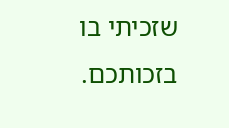שזכיתי בו בזכותכם.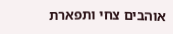אוהבים צחי ותפארת